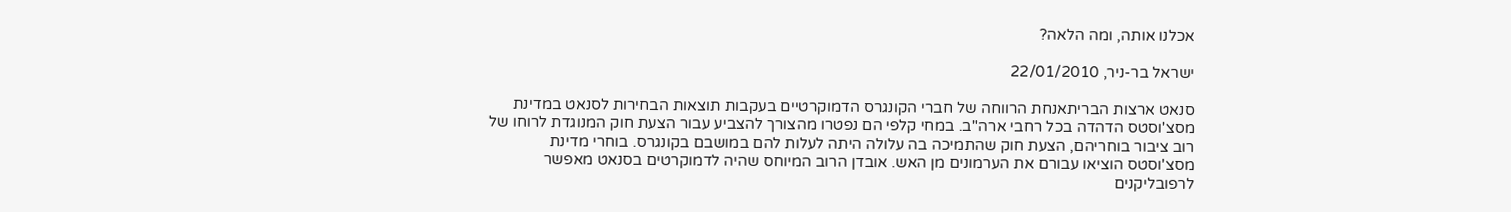אכלנו אותה, ומה הלאה?

ישראל בר-ניר, 22/01/2010

סנאט ארצות הבריתאנחת הרווחה של חברי הקונגרס הדמוקרטיים בעקבות תוצאות הבחירות לסנאט במדינת מסצ'וסטס הדהדה בכל רחבי ארה"ב. במחי קלפי הם נפטרו מהצורך להצביע עבור הצעת חוק המנוגדת לרוחו של רוב ציבור בוחריהם, הצעת חוק שהתמיכה בה עלולה היתה לעלות להם במושבם בקונגרס. בוחרי מדינת מסצ'וסטס הוציאו עבורם את הערמונים מן האש. אובדן הרוב המיוחס שהיה לדמוקרטים בסנאט מאפשר לרפובליקנים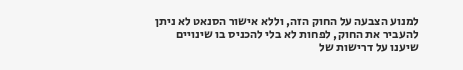למנוע הצבעה על החוק הזה, וללא אישור הסנאט לא ניתן להעביר את החוק, לפחות לא בלי להכניס בו שינויים שיענו על דרישות של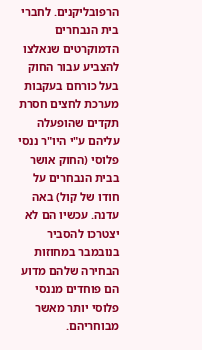הרפובליקנים. לחברי בית הנבחרים הדמוקרטים שנאלצו להצביע עבור החוק בעל כורחם בעקבות מערכת לחצים חסרת תקדים שהופעלה עליהם ע"י היו"ר ננסי פלוסי (החוק אושר בבית הנבחרים על חודו של קול) באה עדנה. עכשיו הם לא יצטרכו להסביר בנובמבר במחוזות הבחירה שלהם מדוע הם פוחדים מננסי פלוסי יותר מאשר מבוחריהם.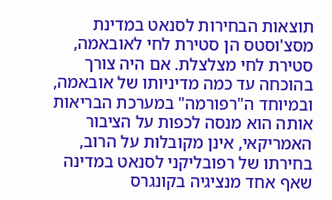תוצאות הבחירות לסנאט במדינת מסצ'וסטס הן סטירת לחי לאובאמה, סטירת לחי מצלצלת. אם היה צורך בהוכחה עד כמה מדיניותו של אובאמה, ובמיוחד ה"רפורמה" במערכת הבריאות אותה הוא מנסה לכפות על הציבור האמריקאי, אינן מקובלות על הרוב, בחירתו של רפובליקני לסנאט במדינה שאף אחד מנציגיה בקונגרס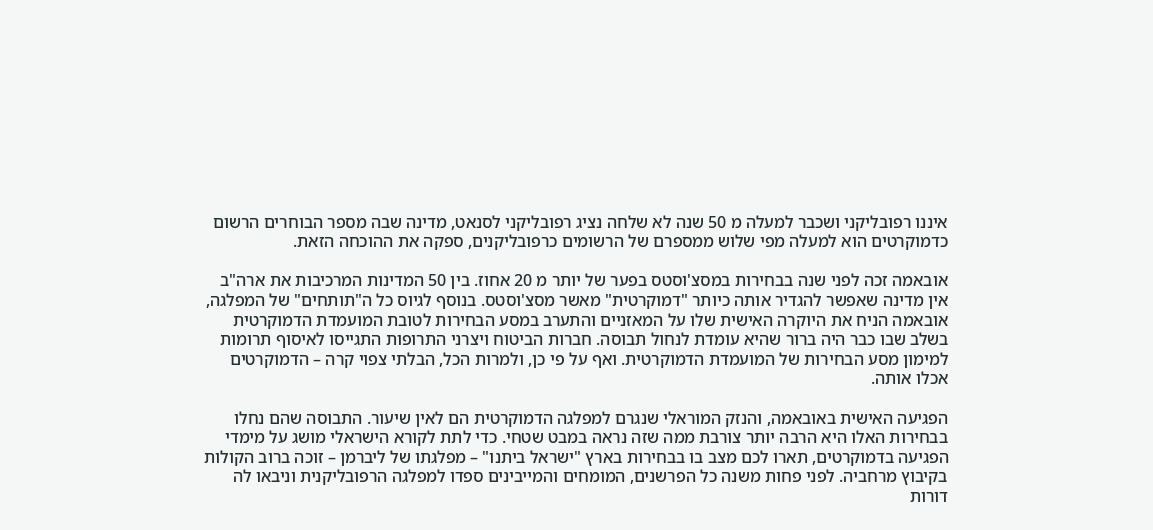איננו רפובליקני ושכבר למעלה מ 50 שנה לא שלחה נציג רפובליקני לסנאט, מדינה שבה מספר הבוחרים הרשום כדמוקרטים הוא למעלה מפי שלוש ממספרם של הרשומים כרפובליקנים, ספקה את ההוכחה הזאת.

אובאמה זכה לפני שנה בבחירות במסצ'וסטס בפער של יותר מ 20 אחוז. בין 50 המדינות המרכיבות את ארה"ב אין מדינה שאפשר להגדיר אותה כיותר "דמוקרטית" מאשר מסצ'וסטס. בנוסף לגיוס כל ה"תותחים" של המפלגה, אובאמה הניח את היוקרה האישית שלו על המאזניים והתערב במסע הבחירות לטובת המועמדת הדמוקרטית בשלב שבו כבר היה ברור שהיא עומדת לנחול תבוסה. חברות הביטוח ויצרני התרופות התגייסו לאיסוף תרומות למימון מסע הבחירות של המועמדת הדמוקרטית. ואף על פי כן, ולמרות הכל, הבלתי צפוי קרה – הדמוקרטים אכלו אותה.

הפגיעה האישית באובאמה, והנזק המוראלי שנגרם למפלגה הדמוקרטית הם לאין שיעור. התבוסה שהם נחלו בבחירות האלו היא הרבה יותר צורבת ממה שזה נראה במבט שטחי. כדי לתת לקורא הישראלי מושג על מימדי הפגיעה בדמוקרטים, תארו לכם מצב בו בבחירות בארץ "ישראל ביתנו" – מפלגתו של ליברמן – זוכה ברוב הקולות בקיבוץ מרחביה. לפני פחות משנה כל הפרשנים, המומחים והמייבינים ספדו למפלגה הרפובליקנית וניבאו לה דורות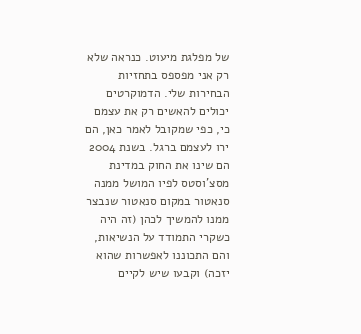של מפלגת מיעוט. כנראה שלא רק אני מפספס בתחזיות הבחירות שלי. הדמוקרטים יכולים להאשים רק את עצמם כי, כפי שמקובל לאמר כאן, הם ירו לעצמם ברגל. בשנת 2004 הם שינו את החוק במדינת מסצ'וסטס לפיו המושל ממנה סנאטור במקום סנאטור שנבצר ממנו להמשיך לכהן (זה היה כשקרי התמודד על הנשיאות, והם התכוננו לאפשרות שהוא יזכה) וקבעו שיש לקיים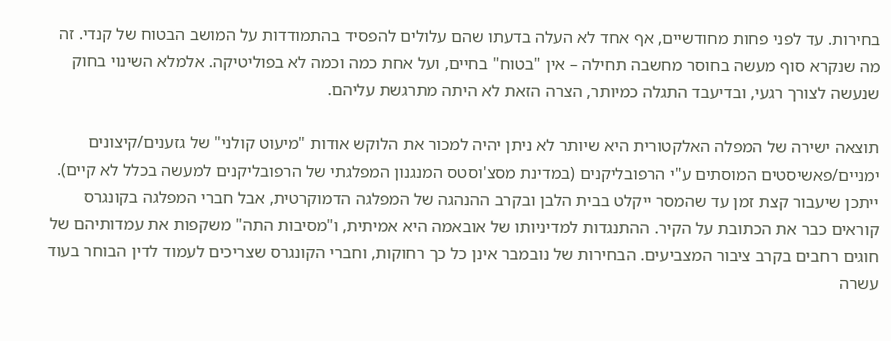בחירות. עד לפני פחות מחודשיים, אף אחד לא העלה בדעתו שהם עלולים להפסיד בהתמודדות על המושב הבטוח של קנדי. זה מה שנקרא סוף מעשה בחוסר מחשבה תחילה – אין "בטוח" בחיים, ועל אחת כמה וכמה לא בפוליטיקה. אלמלא השינוי בחוק שנעשה לצורך רגעי, ובדיעבד התגלה כמיותר, הצרה הזאת לא היתה מתרגשת עליהם.

תוצאה ישירה של המפלה האלקטורית היא שיותר לא ניתן יהיה למכור את הלוקש אודות "מיעוט קולני" של גזענים/קיצונים ימניים/פאשיסטים המוסתים ע"י הרפובליקנים (במדינת מסצ'וסטס המנגנון המפלגתי של הרפובליקנים למעשה בכלל לא קיים). ייתכן שיעבור קצת זמן עד שהמסר ייקלט בבית הלבן ובקרב ההנהגה של המפלגה הדמוקרטית, אבל חברי המפלגה בקונגרס קוראים כבר את הכתובת על הקיר. ההתנגדות למדיניותו של אובאמה היא אמיתית, ו"מסיבות התה" משקפות את עמדותיהם של חוגים רחבים בקרב ציבור המצביעים. הבחירות של נובמבר אינן כל כך רחוקות, וחברי הקונגרס שצריכים לעמוד לדין הבוחר בעוד עשרה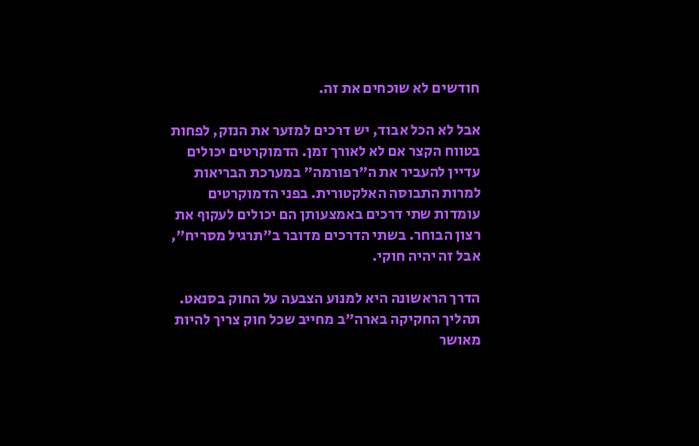חודשים לא שוכחים את זה.

אבל לא הכל אבוד, יש דרכים למזער את הנזק, לפחות בטווח הקצר אם לא לאורך זמן. הדמוקרטים יכולים עדיין להעביר את ה"רפורמה" במערכת הבריאות למרות התבוסה האלקטורית. בפני הדמוקרטים עומדות שתי דרכים באמצעותן הם יכולים לעקוף את רצון הבוחר. בשתי הדרכים מדובר ב"תרגיל מסריח", אבל זה יהיה חוקי.

הדרך הראשונה היא למנוע הצבעה על החוק בסנאט. תהליך החקיקה בארה"ב מחייב שכל חוק צריך להיות מאושר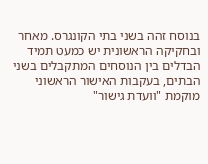בנוסח זהה בשני בתי הקונגרס. מאחר ובחקיקה הראשונית יש כמעט תמיד הבדלים בין הנוסחים המתקבלים בשני הבתים, בעקבות האישור הראשוני מוקמת "וועדת גישור"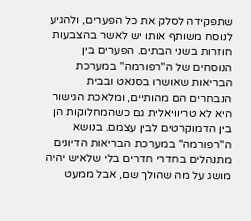שתפקידה לסלק את כל הפערים, ולהגיע לנוסח משותף אותו יש לאשר בהצבעות חוזרות בשני הבתים. הפערים בין הנוסחים של ה"רפורמה" במערכת הבריאות שאושרו בסנאט ובבית הנבחרים הם מהותיים, ומלאכת הגישור היא לא טריוויאלית גם כשהמחלוקות הן בין הדמוקרטים לבין עצמם. בנושא ה"רפורמה" במערכת הבריאות הדיונים מתנהלים בחדרי חדרים בלי שלאיש יהיה מושג על מה שהולך שם, אבל ממעט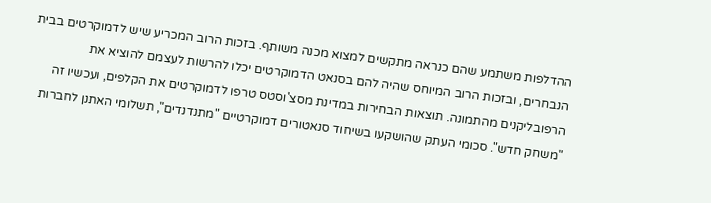ההדלפות משתמע שהם כנראה מתקשים למצוא מכנה משותף. בזכות הרוב המכריע שיש לדמוקרטים בבית הנבחרים, ובזכות הרוב המיוחס שהיה להם בסנאט הדמוקרטים יכלו להרשות לעצמם להוציא את הרפובליקנים מהתמונה. תוצאות הבחירות במדינת מסצ'וסטס טרפו לדמוקרטים את הקלפים, ועכשיו זה "משחק חדש". סכומי העתק שהושקעו בשיחוד סנאטורים דמוקרטיים "מתנדנדים", תשלומי האתנן לחברות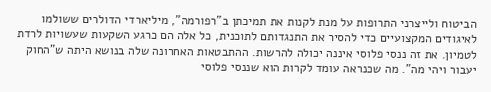הביטוח ולייצרני התרופות על מנת לקנות את תמיכתן ב"רפורמה", מיליארדי הדולרים ששולמו לאיגודים המקצועיים כדי להסיר את התנגדותם לתוכנית, כל אלה הם כרגע השקעות שעשויות לרדת לטמיון. את זה ננסי פלוסי איננה יכולה להרשות. ההתבטאות האחרונה שלה בנושא היתה ש"החוק יעבור ויהי מה". מה שכנראה עומד לקרות הוא שננסי פלוסי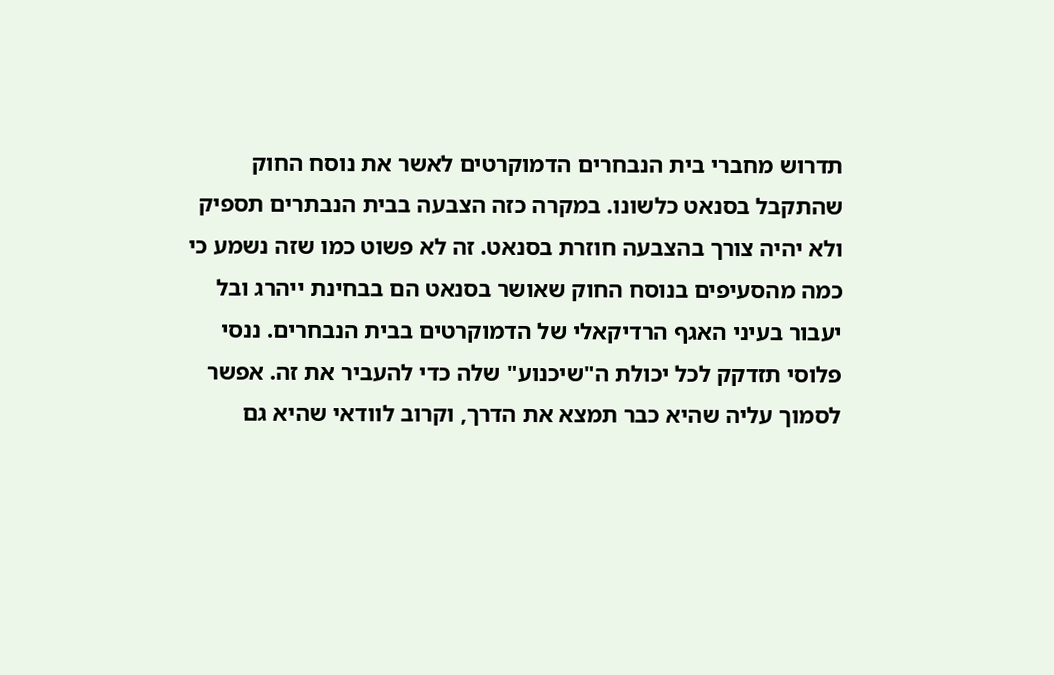תדרוש מחברי בית הנבחרים הדמוקרטים לאשר את נוסח החוק שהתקבל בסנאט כלשונו. במקרה כזה הצבעה בבית הנבתרים תספיק ולא יהיה צורך בהצבעה חוזרת בסנאט. זה לא פשוט כמו שזה נשמע כי כמה מהסעיפים בנוסח החוק שאושר בסנאט הם בבחינת ייהרג ובל יעבור בעיני האגף הרדיקאלי של הדמוקרטים בבית הנבחרים. ננסי פלוסי תזדקק לכל יכולת ה"שיכנוע" שלה כדי להעביר את זה. אפשר לסמוך עליה שהיא כבר תמצא את הדרך, וקרוב לוודאי שהיא גם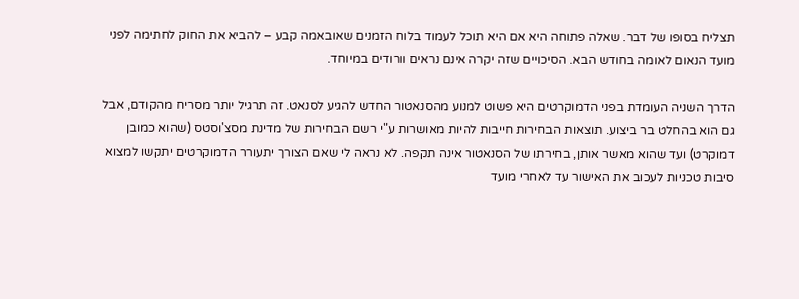תצליח בסופו של דבר. שאלה פתוחה היא אם היא תוכל לעמוד בלוח הזמנים שאובאמה קבע – להביא את החוק לחתימה לפני מועד הנאום לאומה בחודש הבא. הסיכויים שזה יקרה אינם נראים וורודים במיוחד.

הדרך השניה העומדת בפני הדמוקרטים היא פשוט למנוע מהסנאטור החדש להגיע לסנאט. זה תרגיל יותר מסריח מהקודם, אבל גם הוא בהחלט בר ביצוע. תוצאות הבחירות חייבות להיות מאושרות ע"י רשם הבחירות של מדינת מסצ'וסטס (שהוא כמובן דמוקרט) ועד שהוא מאשר אותן, בחירתו של הסנאטור אינה תקפה. לא נראה לי שאם הצורך יתעורר הדמוקרטים יתקשו למצוא סיבות טכניות לעכוב את האישור עד לאחרי מועד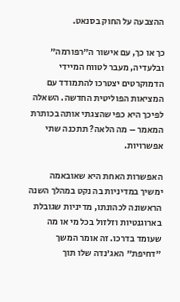ההצבעה על החוק בסנאט.

כך או כך, עם אישור ה"רפורמה" ובלעדיה, מעבר לטווח המיידי הדמוקרטים יצטרכו להתמודד עם המציאות הפוליטית החדשה. השאלה לפיכך היא כפי שהצגתי אותה בכותרת המאמר – מה הלאה? תתכנה שתי אפשרויות.

האפשרות האחת היא שאובאמה ימשיך במדיניות בה נקט במהלך השנה הראשונה לכהונתו, מדיניות שגובלת בארוגנטיות וזלזול בכל מי או מה שעומד בדרכו. זה אומר המשך "דחיפת" האג'נדה שלו תוך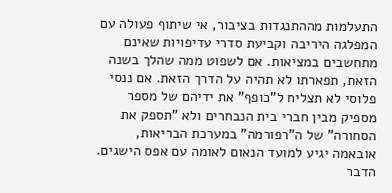התעלמות מההתנגדות בציבור, אי שיתוף פעולה עם המפלגה היריבה וקביעת סדרי עדיפויות שאינם מתחשבים במציאות. אם לשפוט ממה שהלך בשנה הזאת, תפארתו לא תהיה על הדרך הזאת. אם ננסי פלוסי לא תצליח ל"כופף" את ידיהם של מספר מספיק מבין חברי בית הנבחרים ולא "תספק את הסחורה" של ה"רפורמה" במערכת הבריאות, אובאמה יגיע למועד הנאום לאומה עם אפס הישגים. הדבר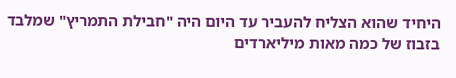היחיד שהוא הצליח להעביר עד היום היה "חבילת התמריץ" שמלבד בזבוז של כמה מאות מיליארדים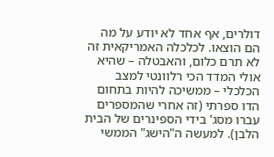דולרים, אף אחד לא יודע על מה הם הוצאו. לכלכלה האמריקאית זה לא תרם כלום, והאבטלה – שהיא אולי המדד הכי רלוונטי למצב הכלכלי – ממשיכה להיות בתחום הדו ספרתי (זה אחרי שהמספרים עברו מסג' בידי הספינרים של הבית הלבן). למעשה ה"הישג" הממשי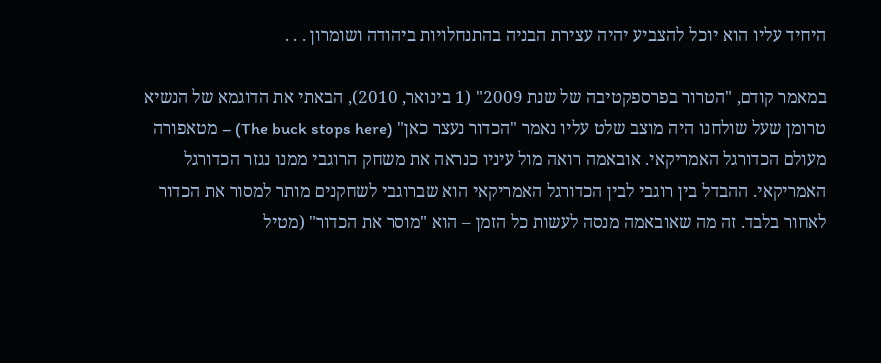היחיד עליו הוא יוכל להצביע יהיה עצירת הבניה בהתנחלויות ביהודה ושומרון . . .

במאמר קודם, "הטרור בפרספקטיבה של שנת 2009" (1 בינואר, 2010), הבאתי את הדוגמא של הנשיא טרומן שעל שולחנו היה מוצב שלט עליו נאמר "הכדור נעצר כאן" (The buck stops here) – מטאפורה מעולם הכדורגל האמריקאי. אובאמה רואה מול עיניו כנראה את משחק הרוגבי ממנו נגזר הכדורגל האמריקאי. ההבדל בין רוגבי לבין הכדורגל האמריקאי הוא שברוגבי לשחקנים מותר למסור את הכדור לאחור בלבד. זה מה שאובאמה מנסה לעשות כל הזמן – הוא "מוסר את הכדור" (מטיל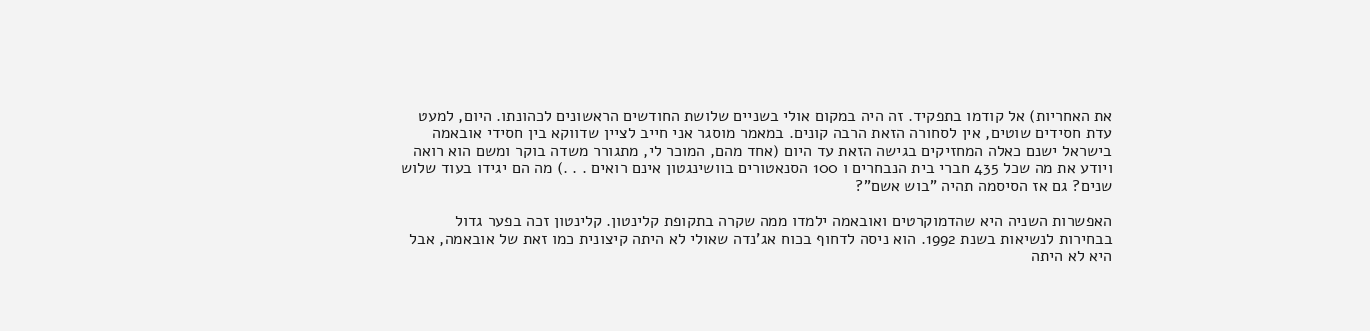את האחריות) אל קודמו בתפקיד. זה היה במקום אולי בשניים שלושת החודשים הראשונים לכהונתו. היום, למעט עדת חסידים שוטים, אין לסחורה הזאת הרבה קונים. במאמר מוסגר אני חייב לציין שדווקא בין חסידי אובאמה בישראל ישנם כאלה המחזיקים בגישה הזאת עד היום (אחד מהם, המוכר לי, מתגורר משדה בוקר ומשם הוא רואה ויודע את מה שכל 435 חברי בית הנבחרים ו 100 הסנאטורים בוושינגטון אינם רואים . . .) מה הם יגידו בעוד שלוש שנים? גם אז הסיסמה תהיה "בוש אשם"?

האפשרות השניה היא שהדמוקרטים ואובאמה ילמדו ממה שקרה בתקופת קלינטון. קלינטון זכה בפער גדול בבחירות לנשיאות בשנת 1992. הוא ניסה לדחוף בכוח אג'נדה שאולי לא היתה קיצונית כמו זאת של אובאמה, אבל היא לא היתה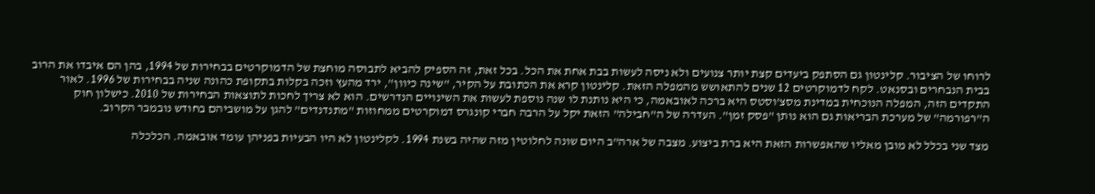לרוחו של הציבור. קלינטון גם הסתפק ביעדים קצת יותר צנועים ולא ניסה לעשות בבת אחת את הכל. בכל זאת, זה הספיק להביא לתבוסה מוחצת של הדמוקרטים בבחירות של 1994, בהן הם איבדו את הרוב בבית הנבחרים ובסנאט. לקח לדמוקרטים 12 שנים להתאושש מהמפלה הזאת. קלינטון קרא את הכתובת על הקיר, "שינה כיוון", ירד מהעץ וזכה בקלות בתקופת כהונה שניה בבחירות של 1996. לאור התקדים הזה, המפלה הנוכחית במדינת מסצ'וסטס היא ברכה לאובאמה, כי היא נותנת לו שנה נוספת לעשות את השינויים הנדרשים. הוא לא צריך לחכות לתוצאות הבחירות של 2010. כישלון חוק ה"רפורמה" של מערכת הבריאות גם הוא נותן "פסק זמן". העדרה של ה"חבילה" הזאת יקל על הרבה חברי קונגרס דמוקרטים ממחוזות "מתנדנדים" להגן על מושביהם בחודש נובמבר הקרוב.

מצד שני בכלל לא מובן מאליו שהאפשרות הזאת היא ברת ביצוע. מצבה של ארה"ב היום שונה לחלוטין מזה שהיה בשנת 1994. לקלינטון לא היו הבעיות בפניהן עומד אובאמה. הכלכלה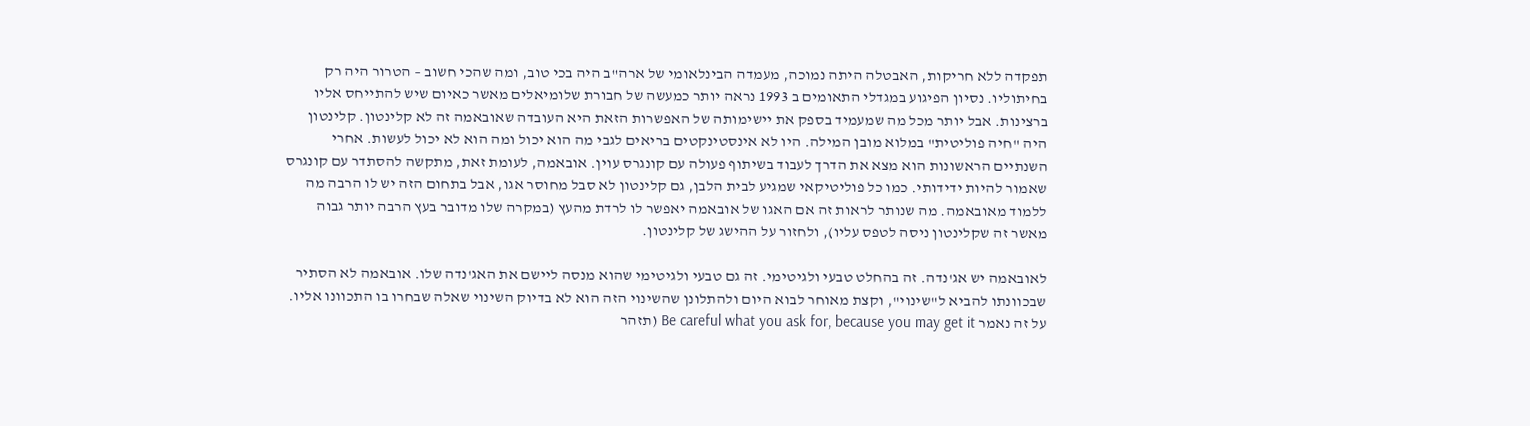תפקדה ללא חריקות, האבטלה היתה נמוכה, מעמדה הבינלאומי של ארה"ב היה בכי טוב, ומה שהכי חשוב – הטרור היה רק בחיתוליו. נסיון הפיגוע במגדלי התאומים ב 1993 נראה יותר כמעשה של חבורת שלומיאלים מאשר כאיום שיש להתייחס אליו ברצינות. אבל יותר מכל מה שמעמיד בספק את יישימותה של האפשרות הזאת היא העובדה שאובאמה זה לא קלינטון. קלינטון היה "חיה פוליטית" במלוא מובן המילה. היו לא אינסטינקטים בריאים לגבי מה הוא יכול ומה הוא לא יכול לעשות. אחרי השנתיים הראשונות הוא מצא את הדרך לעבוד בשיתוף פעולה עם קונגרס עוין. אובאמה, לעומת זאת, מתקשה להסתדר עם קונגרס שאמור להיות ידידותי. כמו כל פוליטיקאי שמגיע לבית הלבן, גם קלינטון לא סבל מחוסר אגו, אבל בתחום הזה יש לו הרבה מה ללמוד מאובאמה. מה שנותר לראות זה אם האגו של אובאמה יאפשר לו לרדת מהעץ (במקרה שלו מדובר בעץ הרבה יותר גבוה מאשר זה שקלינטון ניסה לטפס עליו), ולחזור על ההישג של קלינטון.

לאובאמה יש אג'נדה. זה בהחלט טבעי ולגיטימי. זה גם טבעי ולגיטימי שהוא מנסה ליישם את האג'נדה שלו. אובאמה לא הסתיר שבכוונתו להביא ל"שינוי", וקצת מאוחר לבוא היום ולהתלונן שהשינוי הזה הוא לא בדיוק השינוי שאלה שבחרו בו התכוונו אליו. על זה נאמר Be careful what you ask for, because you may get it (תזהר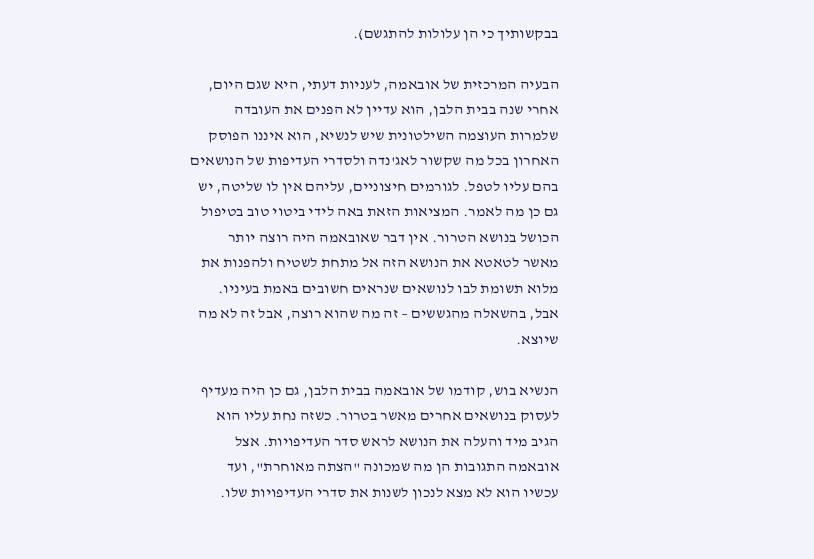בבקשותיך כי הן עלולות להתגשם).

הבעיה המרכזית של אובאמה, לעניות דעתי, היא שגם היום, אחרי שנה בבית הלבן, הוא עדיין לא הפנים את העובדה שלמרות העוצמה השילטונית שיש לנשיא, הוא איננו הפוסק האחרון בכל מה שקשור לאג'נדה ולסדרי העדיפות של הנושאים בהם עליו לטפל. לגורמים חיצוניים, עליהם אין לו שליטה, יש גם כן מה לאמר. המציאות הזאת באה לידי ביטוי טוב בטיפול הכושל בנושא הטרור. אין דבר שאובאמה היה רוצה יותר מאשר לטאטא את הנושא הזה אל מתחת לשטיח ולהפנות את מלוא תשומת לבו לנושאים שנראים חשובים באמת בעיניו. אבל, בהשאלה מהגששים – זה מה שהוא רוצה, אבל זה לא מה שיוצא.

הנשיא בוש, קודמו של אובאמה בבית הלבן, גם כן היה מעדיף לעסוק בנושאים אחרים מאשר בטרור. כשזה נחת עליו הוא הגיב מיד והעלה את הנושא לראש סדר העדיפויות. אצל אובאמה התגובות הן מה שמכונה "הצתה מאוחרת", ועד עכשיו הוא לא מצא לנכון לשנות את סדרי העדיפויות שלו.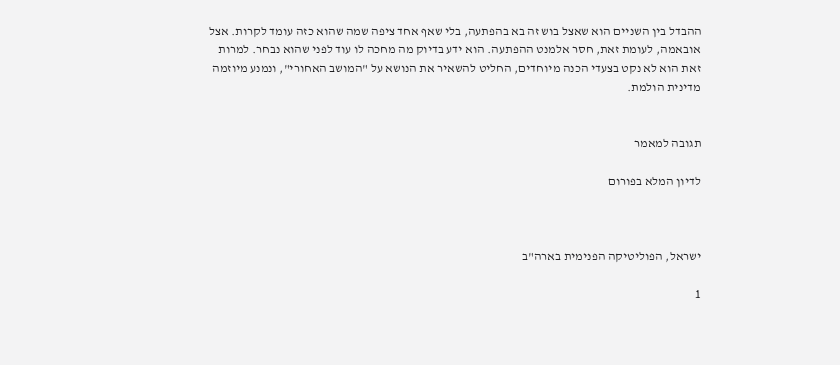ההבדל בין השניים הוא שאצל בוש זה בא בהפתעה, בלי שאף אחד ציפה שמה שהוא כזה עומד לקרות. אצל אובאמה, לעומת זאת, חסר אלמנט ההפתעה. הוא ידע בדיוק מה מחכה לו עוד לפני שהוא נבחר. למרות זאת הוא לא נקט בצעדי הכנה מיוחדים, החליט להשאיר את הנושא על "המושב האחורי", ונמנע מיוזמה מדינית הולמת.


תגובה למאמר

לדיון המלא בפורום



ישראל, הפוליטיקה הפנימית בארה"ב

1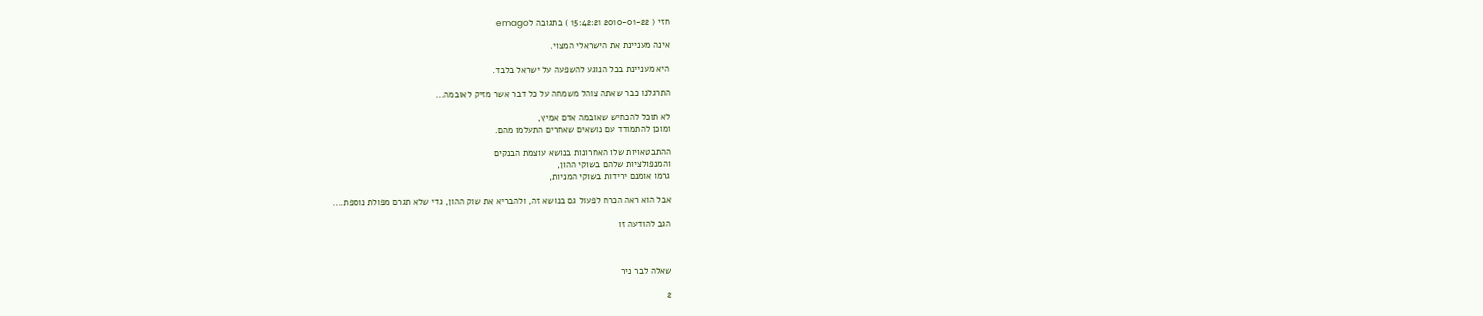חזי ( 2010-01-22 15:42:21 ) בתגובה לemago

אינה מעניינת את הישראלי המצוי.

היא מעניינת בכל הנוגע להשפעה על ישראל בלבד.

התרגלנו כבר שאתה צוהל משמחה על כל דבר אשר מזיק לאובמה...

לא תוכל להכחיש שאובמה אדם אמיץ,
ומוכן להתמודד עם נושאים שאחרים התעלמו מהם.

ההתבטאויות שלו האחרונות בנושא עוצמת הבנקים
והמנפולציות שלהם בשוקי ההון,
גרמו אומנם ירידות בשוקי המניות,

אבל הוא ראה הכרח לפעול גם בנושא זה, ולהבריא את שוק ההון, גדי שלא תגרם מפולת נוספת....

הגב להודעה זו



שאלה לבר ניר

2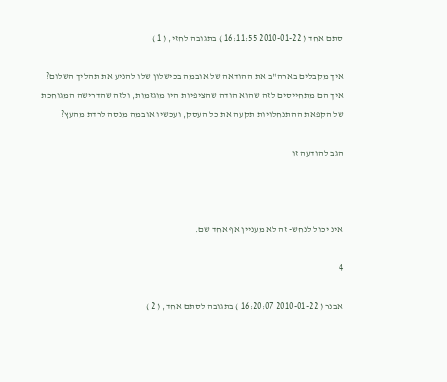סתם אחד ( 2010-01-22 16:11:55 ) בתגובה לחזי, ( 1 )

איך מקבלים בארה"ב את ההודאה של אובמה בכישלון שלו להניע את תהליך השלום?
איך הם מתחייסים לזה שהוא הודה שהציפיות היו מוגזמות, ולזה שהדרישה המגוחכת
של הקפאת ההתנחלויות תקעה את כל העסק, ועכשיו אובמה מנסה לרדת מהעץ?

הגב להודעה זו



אינ יכול לנחש- זה לא מעניין אף אחד שם.

4

אבנר ( 2010-01-22 16:20:07 ) בתגובה לסתם אחד, ( 2 )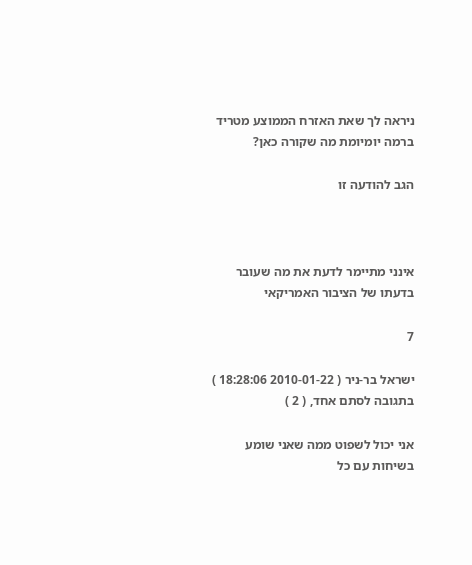ניראה לך שאת האזרח הממוצע מטריד ברמה יומיומת מה שקורה כאן?

הגב להודעה זו



אינני מתיימר לדעת את מה שעובר בדעתו של הציבור האמריקאי

7

ישראל בר-ניר ( 2010-01-22 18:28:06 ) בתגובה לסתם אחד, ( 2 )

אני יכול לשפוט ממה שאני שומע בשיחות עם כל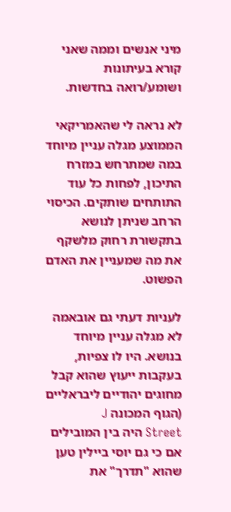מיני אנשים וממה שאני
קורא בעיתונות ושומע/רואה בחדשות.

לא נראה לי שהאמריקאי הממוצע מגלה עניין מיוחד במה שמתרחש במזרח
התיכון, לפחות כל עוד התותחים שותקים. הכיסוי הרחב שניתן לנושא
בתקשורת רחוק מלשקף את מה שמעניין את האדם הפשוט.

לעניות דעתי גם אובאמה לא מגלה עניין מיוחד בנושא. היו לו צפיות,
בעקבות ייעוץ שהוא קבל מחוגים יהודיים ליבראליים (הגוף המכונה J
Street היה בין המובילים אם כי גם יוסי ביילין טען שהוא "תדרך" את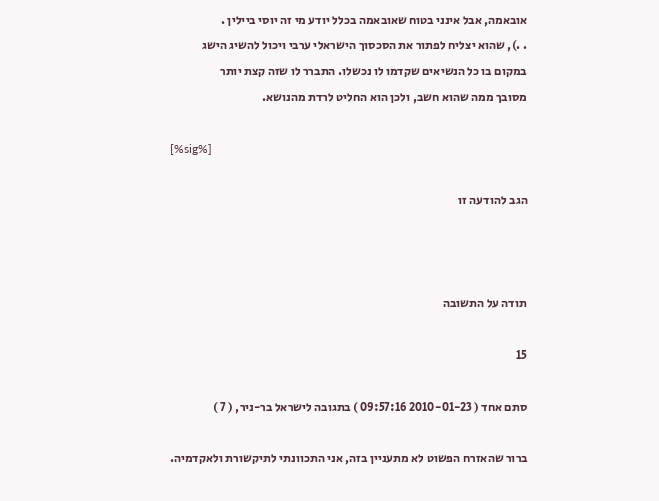אובאמה, אבל אינני בטוח שאובאמה בכלל יודע מי זה יוסי ביילין .
. .), שהוא יצליח לפתור את הסכסוך הישראלי ערבי ויכול להשיג הישג
במקום בו כל הנשיאים שקדמו לו נכשלו. התברר לו שזה קצת יותר
מסובך ממה שהוא חשב, ולכן הוא החליט לרדת מהנושא.

[%sig%]

הגב להודעה זו



תודה על התשובה

15

סתם אחד ( 2010-01-23 09:57:16 ) בתגובה לישראל בר-ניר, ( 7 )

ברור שהאזרח הפשוט לא מתעניין בזה, אני התכוונתי לתיקשורת ולאקדמיה.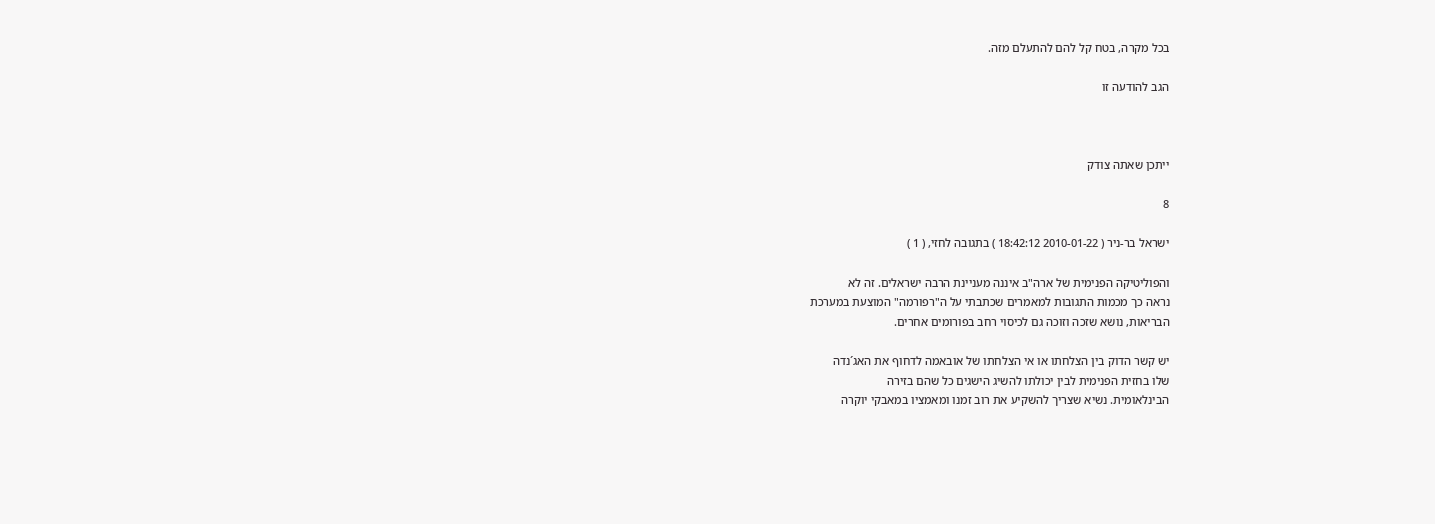בכל מקרה, בטח קל להם להתעלם מזה.

הגב להודעה זו



ייתכן שאתה צודק

8

ישראל בר-ניר ( 2010-01-22 18:42:12 ) בתגובה לחזי, ( 1 )

והפוליטיקה הפנימית של ארה"ב איננה מעניינת הרבה ישראלים. זה לא
נראה כך מכמות התגובות למאמרים שכתבתי על ה"רפורמה" המוצעת במערכת
הבריאות, נושא שזכה וזוכה גם לכיסוי רחב בפורומים אחרים.

יש קשר הדוק בין הצלחתו או אי הצלחתו של אובאמה לדחוף את האג´נדה
שלו בחזית הפנימית לבין יכולתו להשיג הישגים כל שהם בזירה
הבינלאומית. נשיא שצריך להשקיע את רוב זמנו ומאמציו במאבקי יוקרה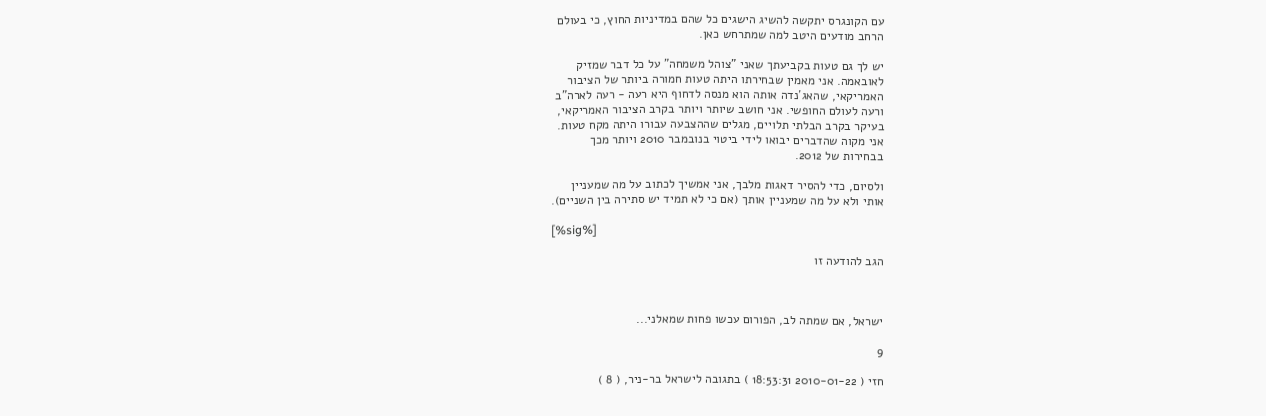עם הקונגרס יתקשה להשיג הישגים כל שהם במדיניות החוץ, כי בעולם
הרחב מודעים היטב למה שמתרחש כאן.

יש לך גם טעות בקביעתך שאני "צוהל משמחה" על כל דבר שמזיק
לאובאמה. אני מאמין שבחירתו היתה טעות חמורה ביותר של הציבור
האמריקאי, שהאג´נדה אותה הוא מנסה לדחוף היא רעה - רעה לארה"ב
ורעה לעולם החופשי. אני חושב שיותר ויותר בקרב הציבור האמריקאי,
בעיקר בקרב הבלתי תלויים, מגלים שההצבעה עבורו היתה מקח טעות.
אני מקוה שהדברים יבואו לידי ביטוי בנובמבר 2010 ויותר מכך
בבחירות של 2012.

ולסיום, כדי להסיר דאגות מלבך, אני אמשיך לכתוב על מה שמעניין
אותי ולא על מה שמעניין אותך (אם כי לא תמיד יש סתירה בין השניים).

[%sig%]

הגב להודעה זו



ישראל, אם שמתה לב, הפורום עכשו פחות שמאלני...

9

חזי ( 2010-01-22 18:53:31 ) בתגובה לישראל בר-ניר, ( 8 )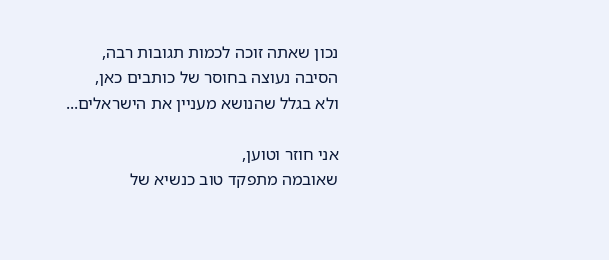נכון שאתה זוכה לכמות תגובות רבה,
הסיבה נעוצה בחוסר של כותבים כאן,
ולא בגלל שהנושא מעניין את הישראלים...

אני חוזר וטוען,
שאובמה מתפקד טוב כנשיא של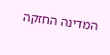המדינה החזקה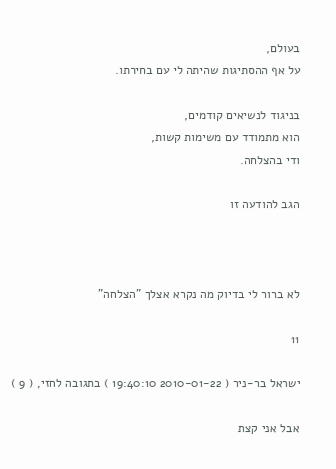בעולם,
על אף ההסתיגות שהיתה לי עם בחירתו.

בניגוד לנשיאים קודמים,
הוא מתמודד עם משימות קשות,
ודי בהצלחה.

הגב להודעה זו



לא ברור לי בדיוק מה נקרא אצלך "הצלחה"

11

ישראל בר-ניר ( 2010-01-22 19:40:10 ) בתגובה לחזי, ( 9 )

אבל אני קצת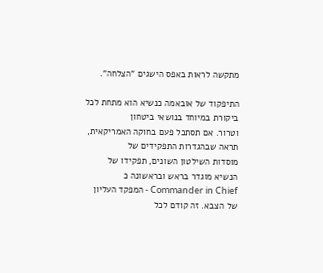מתקשה לראות באפס הישגים "הצלחה".

התיפקוד של אובאמה כנשיא הוא מתחת לכל ביקורת במיוחד בנושאי ביטחון
וטרור. אם תסתכל פעם בחוקה האמריקאית, תראה שבהגדרות התפקידים של
מוסדות השילטון השונים, תפקידו של הנשיא מוגדר בראש ובראשונה כ
Commander in Chief - המפקד העליון של הצבא. זה קודם לכל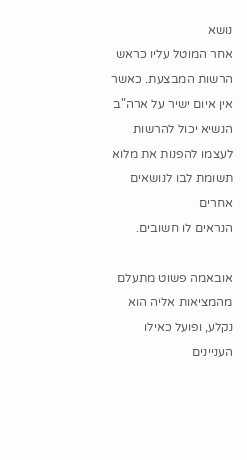נושא
אחר המוטל עליו כראש הרשות המבצעת. כאשר אין איום ישיר על ארה"ב
הנשיא יכול להרשות לעצמו להפנות את מלוא תשומת לבו לנושאים אחרים
הנראים לו חשובים.

אובאמה פשוט מתעלם מהמציאות אליה הוא נקלע, ופועל כאילו העניינים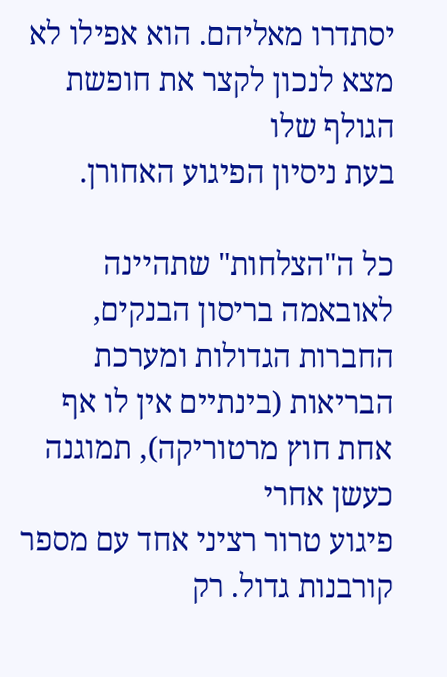יסתדרו מאליהם. הוא אפילו לא מצא לנכון לקצר את חופשת הגולף שלו
בעת ניסיון הפיגוע האחורן.

כל ה"הצלחות" שתהיינה לאובאמה בריסון הבנקים, החברות הגדולות ומערכת
הבריאות (בינתיים אין לו אף אחת חוץ מרטוריקה), תמוגנה כעשן אחרי
פיגוע טרור רציני אחד עם מספר קורבנות גדול. רק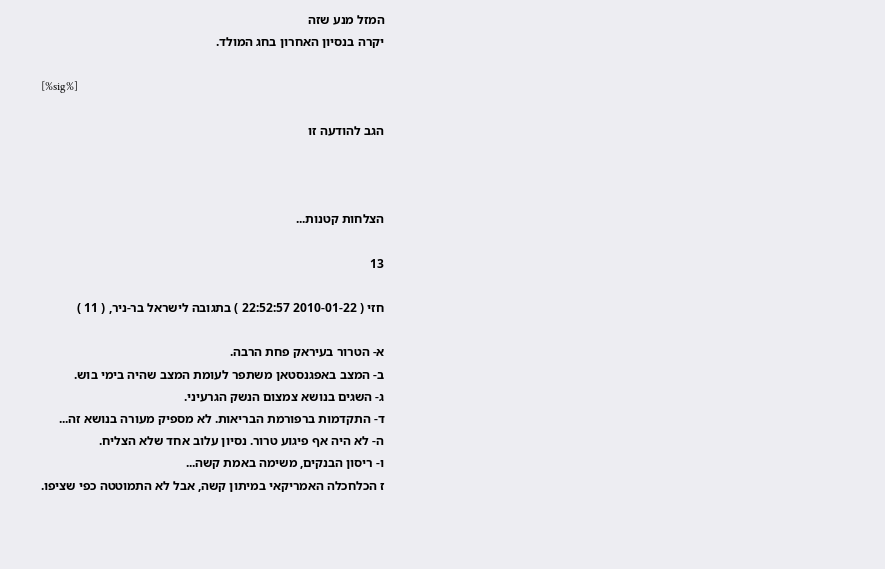המזל מנע שזה
יקרה בנסיון האחרון בחג המולד.

[%sig%]

הגב להודעה זו



הצלחות קטנות...

13

חזי ( 2010-01-22 22:52:57 ) בתגובה לישראל בר-ניר, ( 11 )

א- הטרור בעיראק פחת הרבה.
ב- המצב באפגנסטאן משתפר לעומת המצב שהיה בימי בוש.
ג- השגים בנושא צמצום הנשק הגרעיני.
ד- התקדמות ברפורמת הבריאות. לא מספיק מעורה בנושא זה...
ה- לא היה אף פיגוע טרור. נסיון עלוב אחד שלא הצליח.
ו- ריסון הבנקים, משימה באמת קשה...
ז הכלחכלה האמריקאי במיתון קשה, אבל לא התמוטטה כפי שציפו.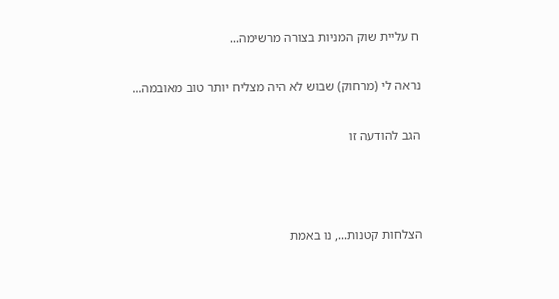ח עליית שוק המניות בצורה מרשימה...

נראה לי (מרחוק) שבוש לא היה מצליח יותר טוב מאובמה...

הגב להודעה זו



הצלחות קטנות..., נו באמת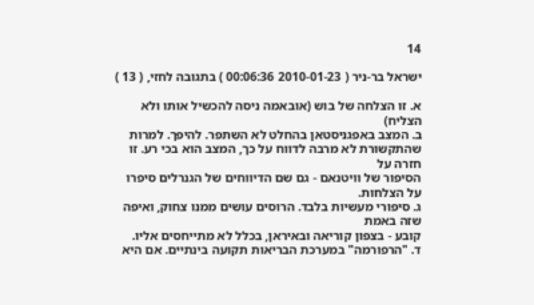14

ישראל בר-ניר ( 2010-01-23 00:06:36 ) בתגובה לחזי, ( 13 )

א. זו הצלחה של בוש (אובאמה ניסה להכשיל אותו ולא הצליח)
ב. המצב באפגניסטאן בהחלט לא השתפר. להיפך. למרות
שהתקשורת לא מרבה לדווח על כך, המצב הוא בכי רע. זו חזרה על
הסיפור של וויטנאם - גם שם הדיווחים של הגנרלים סיפרו על הצלחות.
ג. סיפורי מעשיות בלבד. הרוסים עושים ממנו צחוק, ואיפה שזה באמת
קובע - בצפון קוריאה ובאיראן, בכלל לא מתייחסים אליו.
ד. "הרפורמה" במערכת הבריאות תקועה בינתיים. אם היא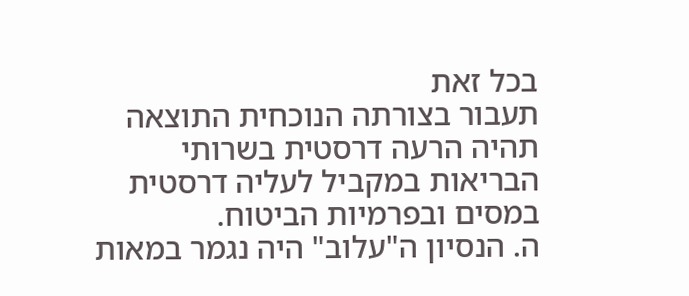בכל זאת
תעבור בצורתה הנוכחית התוצאה תהיה הרעה דרסטית בשרותי
הבריאות במקביל לעליה דרסטית במסים ובפרמיות הביטוח.
ה. הנסיון ה"עלוב" היה נגמר במאות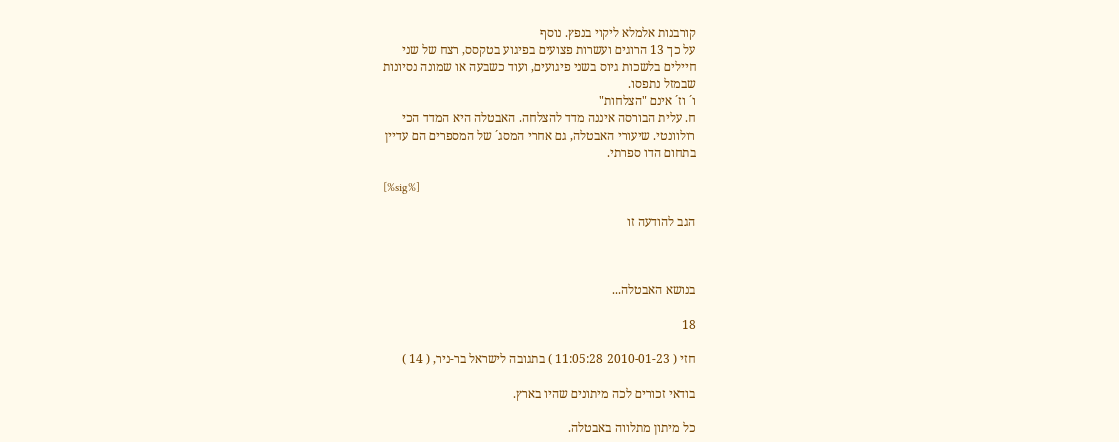קורבנות אלמלא ליקוי בנפץ. נוסף
על כך 13 הרוגים ועשרות פצועים בפיגוע בטקסס, רצח של שני
חיילים בלשכות גיוס בשני פיגועים, ועוד כשבעה או שמונה נסיונות
שבמזל נתפסו.
ו´ וז´ אינם "הצלחות"
ח. עלית הבורסה איננה מדד להצלחה. האבטלה היא המדד הכי
רולוונטי. שיעורי האבטלה, גם אחרי המסג´ של המספרים הם עדיין
בתחום הדו ספרתי.

[%sig%]

הגב להודעה זו



בנושא האבטלה...

18

חזי ( 2010-01-23 11:05:28 ) בתגובה לישראל בר-ניר, ( 14 )

בודאי זכורים לכה מיתונים שהיו בארץ.

כל מיתון מתלווה באבטלה.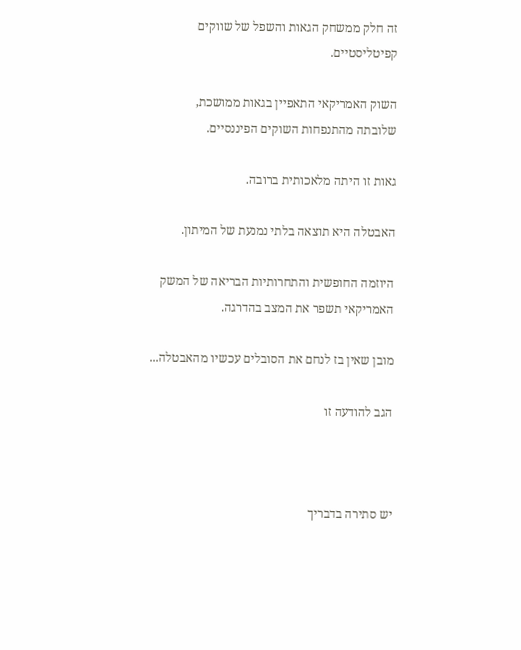זה חלק ממשחק הגאות והשפל של שווקים קפיטליסטיים.

השוק האמריקאי התאפיין בגאות ממושכת,
שלובתה מהתנפחות השוקים הפיננסיים.

גאות זו היתה מלאכותית ברובה.

האבטלה היא תוצאה בלתי נמנעת של המיתון.

היוזמה החופשית והתחרותיות הבריאה של המשק האמריקאי תשפר את המצב בהדרגה.

מובן שאין בז לנחם את הסובלים עכשיו מהאבטלה...

הגב להודעה זו



יש סתירה בדבריך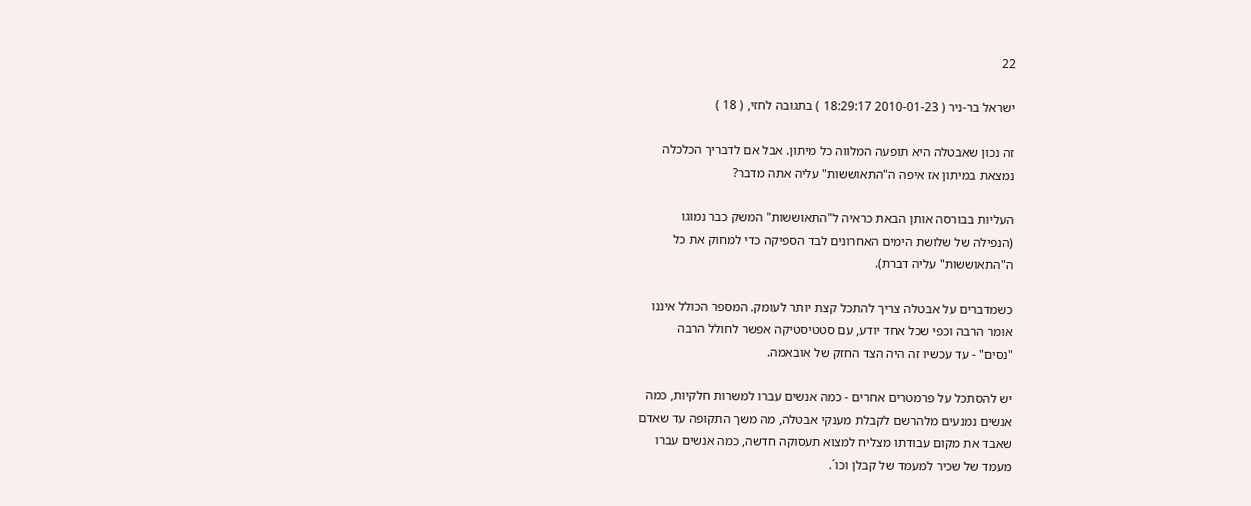22

ישראל בר-ניר ( 2010-01-23 18:29:17 ) בתגובה לחזי, ( 18 )

זה נכון שאבטלה היא תופעה המלווה כל מיתון. אבל אם לדבריך הכלכלה
נמצאת במיתון אז איפה ה"התאוששות" עליה אתה מדבר?

העליות בבורסה אותן הבאת כראיה ל"התאוששות" המשק כבר נמוגו
(הנפילה של שלושת הימים האחרונים לבד הספיקה כדי למחוק את כל
ה"התאוששות" עליה דברת).

כשמדברים על אבטלה צריך להתכל קצת יותר לעומק. המספר הכולל איננו
אומר הרבה וכפי שכל אחד יודע, עם סטטיסטיקה אפשר לחולל הרבה
"נסים" - עד עכשיו זה היה הצד החזק של אובאמה.

יש להסתכל על פרמטרים אחרים - כמה אנשים עברו למשרות חלקיות, כמה
אנשים נמנעים מלהרשם לקבלת מענקי אבטלה, מה משך התקופה עד שאדם
שאבד את מקום עבודתו מצליח למצוא תעסוקה חדשה, כמה אנשים עברו
מעמד של שכיר למעמד של קבלן וכו´.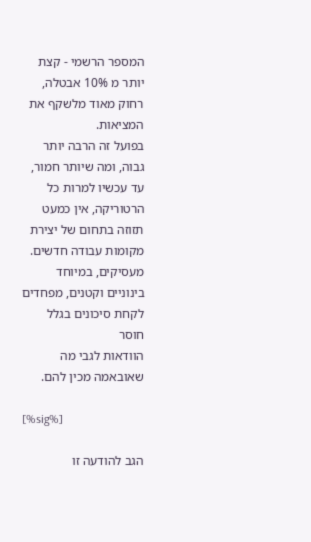המספר הרשמי - קצת יותר מ 10% אבטלה, רחוק מאוד מלשקף את המציאות.
בפועל זה הרבה יותר גבוה, ומה שיותר חמור, עד עכשיו למרות כל
הרטוריקה, אין כמעט תזוזה בתחום של יצירת מקומות עבודה חדשים.
מעסיקים, במיוחד בינוניים וקטנים, מפחדים לקחת סיכונים בגלל חוסר
הוודאות לגבי מה שאובאמה מכין להם.

[%sig%]

הגב להודעה זו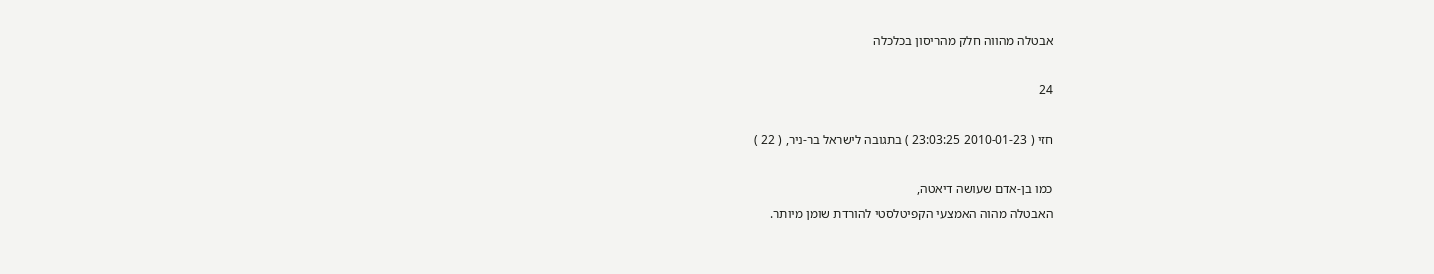אבטלה מהווה חלק מהריסון בכלכלה

24

חזי ( 2010-01-23 23:03:25 ) בתגובה לישראל בר-ניר, ( 22 )

כמו בן-אדם שעושה דיאטה,
האבטלה מהוה האמצעי הקפיטלסטי להורדת שומן מיותר.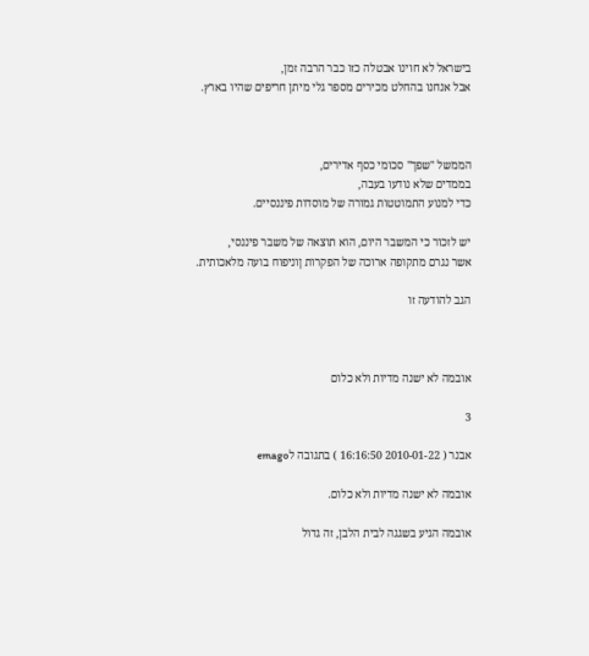בישראל לא חוינו אבטלה כזו כבר הרבה זמן,
אבל אנחנו בהחלט מכירים מספר גלי מיתן חריפים שהיו בארץ.



הממשל "שפך" סכומי כסף אדירים,
בממדים שלא נודעו בעבה,
כדי למנוע התמוטטות גמורה של מוסדות פיננסיים.

יש לזכור כי המשבר היום, הוא תוצאה של משבר פיננסי,
אשר נגרם מתקופה ארוכה של הפקרות ןוניפוח בועה מלאכותית.

הגב להודעה זו



אובמה לא ישנה מדיות ולא כלום

3

אבנר ( 2010-01-22 16:16:50 ) בתגובה לemago

אובמה לא ישנה מדיות ולא כלום.

אובמה הגיע בשגגה לבית הלבן, זה גדול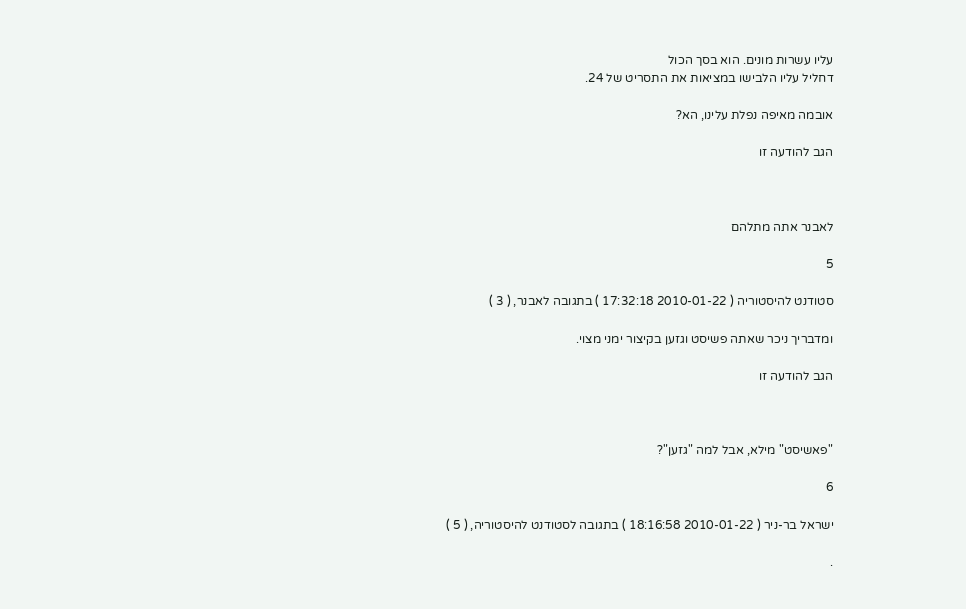עליו עשרות מונים. הוא בסך הכול
דחליל עליו הלבישו במציאות את התסריט של 24.

אובמה מאיפה נפלת עלינו, הא?

הגב להודעה זו



לאבנר אתה מתלהם

5

סטודנט להיסטוריה ( 2010-01-22 17:32:18 ) בתגובה לאבנר, ( 3 )

ומדבריך ניכר שאתה פשיסט וגזען בקיצור ימני מצוי.

הגב להודעה זו



"פאשיסט" מילא, אבל למה "גזען"?

6

ישראל בר-ניר ( 2010-01-22 18:16:58 ) בתגובה לסטודנט להיסטוריה, ( 5 )

.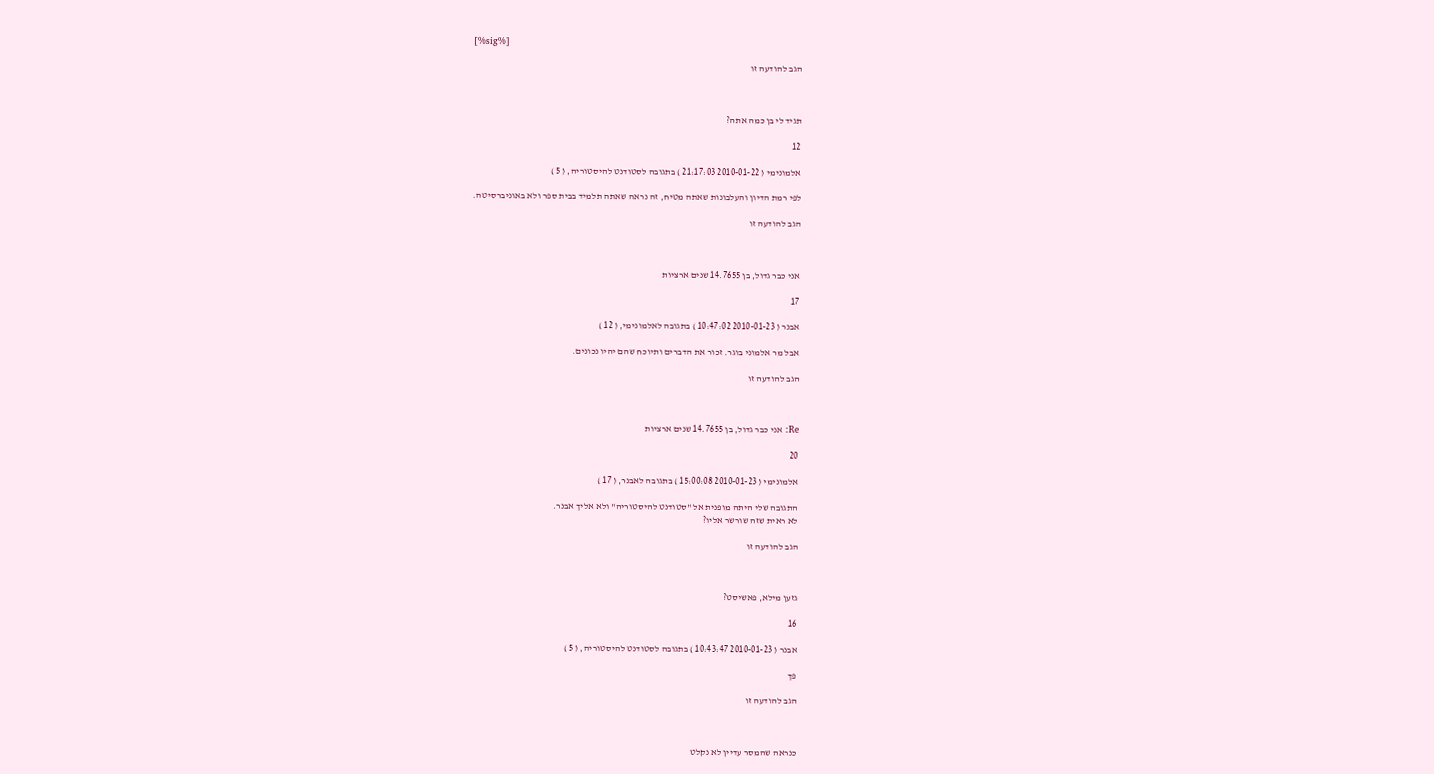[%sig%]

הגב להודעה זו



תגיד לי בן כמה אתה?

12

אלמונימי ( 2010-01-22 21:17:03 ) בתגובה לסטודנט להיסטוריה, ( 5 )

לפי רמת הדיון והעלבונות שאתה מטיח, זה נראה שאתה תלמיד בבית ספר ולא באוניברסיטה.

הגב להודעה זו



אני כבר גדול, בן 14.7655 שנים ארציות

17

אבנר ( 2010-01-23 10:47:02 ) בתגובה לאלמונימי, ( 12 )

אבל מר אלמוני בוגר. זכור את הדברים ותיוכח שהם יהיו נכונים.

הגב להודעה זו



Re: אני כבר גדול, בן 14.7655 שנים ארציות

20

אלמונימי ( 2010-01-23 15:00:08 ) בתגובה לאבנר, ( 17 )

התגובה שלי היתה מופנית אל "סטודנט להיסטוריה" ולא אליך אבנר.
לא ראית שזה שורשר אליו?

הגב להודעה זו



גזען מילא, פאשיסט?

16

אבנר ( 2010-01-23 10:43:47 ) בתגובה לסטודנט להיסטוריה, ( 5 )

פך

הגב להודעה זו



כנראה שהמסר עדיין לא נקלט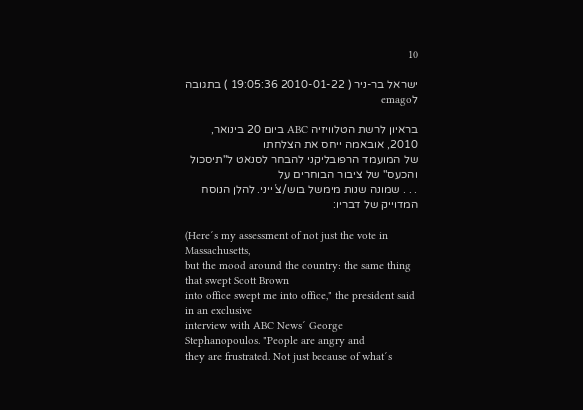10

ישראל בר-ניר ( 2010-01-22 19:05:36 ) בתגובה לemago

בראיון לרשת הטלוויזיה ABC ביום 20 בינואר, 2010, אובאמה ייחס את הצלחתו
של המועמד הרפובליקני להבחר לסנאט ל"תיסכול והכעס" של ציבור הבוחרים על
. . . שמונה שנות מימשל בוש/צ´ייני. להלן הנוסח המדוייק של דבריו:

(Here´s my assessment of not just the vote in Massachusetts,
but the mood around the country: the same thing that swept Scott Brown
into office swept me into office," the president said in an exclusive
interview with ABC News´ George Stephanopoulos. "People are angry and
they are frustrated. Not just because of what´s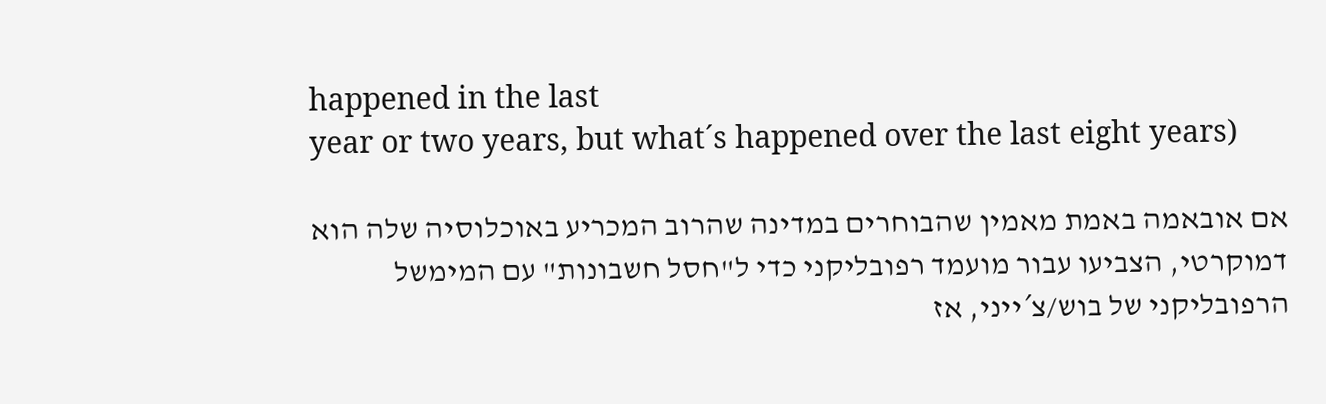happened in the last
year or two years, but what´s happened over the last eight years)

אם אובאמה באמת מאמין שהבוחרים במדינה שהרוב המכריע באוכלוסיה שלה הוא
דמוקרטי, הצביעו עבור מועמד רפובליקני כדי ל"חסל חשבונות" עם המימשל
הרפובליקני של בוש/צ´ייני, אז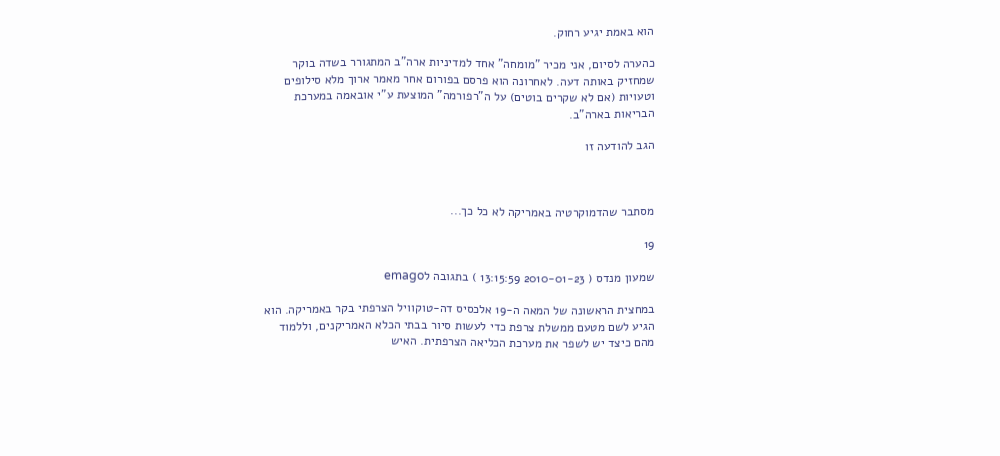הוא באמת יגיע רחוק.

כהערה לסיום, אני מכיר "מומחה" אחד למדיניות ארה"ב המתגורר בשדה בוקר
שמחזיק באותה דעה. לאחרונה הוא פרסם בפורום אחר מאמר ארוך מלא סילופים
וטעויות (אם לא שקרים בוטים) על ה"רפורמה" המוצעת ע"י אובאמה במערכת
הבריאות בארה"ב.

הגב להודעה זו



מסתבר שהדמוקרטיה באמריקה לא כל כך...

19

שמעון מנדס ( 2010-01-23 13:15:59 ) בתגובה לemago

במחצית הראשונה של המאה ה-19 אלכסיס דה-טוקוויל הצרפתי בקר באמריקה. הוא
הגיע לשם מטעם ממשלת צרפת כדי לעשות סיור בבתי הכלא האמריקנים, וללמוד
מהם כיצד יש לשפר את מערכת הכליאה הצרפתית. האיש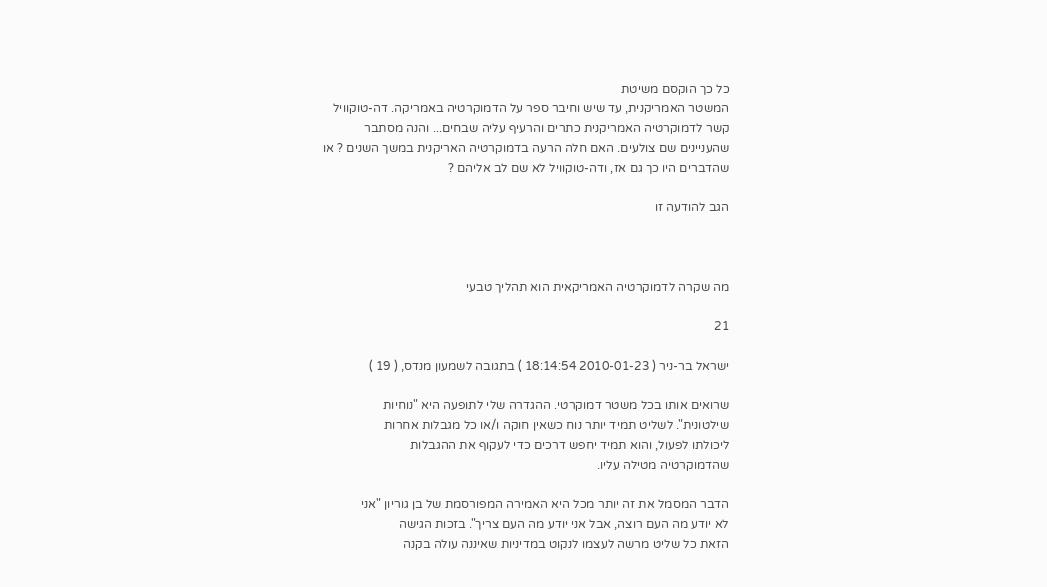כל כך הוקסם משיטת
המשטר האמריקנית, עד שיש וחיבר ספר על הדמוקרטיה באמריקה. דה-טוקוויל
קשר לדמוקרטיה האמריקנית כתרים והרעיף עליה שבחים... והנה מסתבר
שהעניינים שם צולעים. האם חלה הרעה בדמוקרטיה האריקנית במשך השנים ? או
שהדברים היו כך גם אז, ודה-טוקוויל לא שם לב אליהם ?

הגב להודעה זו



מה שקרה לדמוקרטיה האמריקאית הוא תהליך טבעי

21

ישראל בר-ניר ( 2010-01-23 18:14:54 ) בתגובה לשמעון מנדס, ( 19 )

שרואים אותו בכל משטר דמוקרטי. ההגדרה שלי לתופעה היא "נוחיות
שילטונית". לשליט תמיד יותר נוח כשאין חוקה ו/או כל מגבלות אחרות
ליכולתו לפעול, והוא תמיד יחפש דרכים כדי לעקוף את ההגבלות
שהדמוקרטיה מטילה עליו.

הדבר המסמל את זה יותר מכל היא האמירה המפורסמת של בן גוריון "אני
לא יודע מה העם רוצה, אבל אני יודע מה העם צריך". בזכות הגישה
הזאת כל שליט מרשה לעצמו לנקוט במדיניות שאיננה עולה בקנה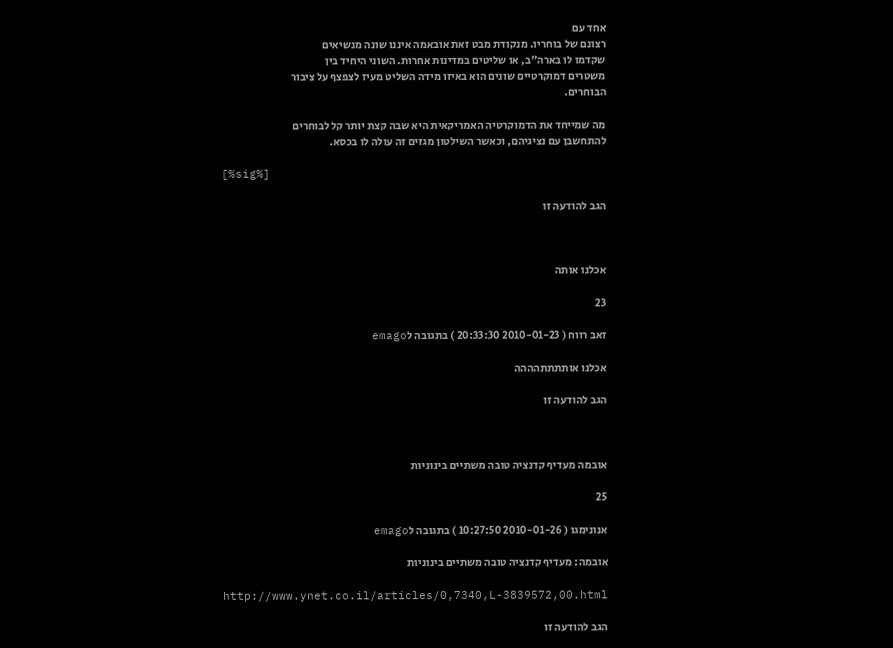אחד עם
רצונם של בוחריו. מנקודת מבט זאת אובאמה איננו שונה מנשיאים
שקדמו לו בארה"ב, או שליטים במדינות אחרות. השוני היחיד בין
משטרים דמוקרטיים שונים הוא באיזו מידה השליט מעיז לצפצף על ציבור
הבוחרים.

מה שמייחד את הדמוקרטיה האמריקאית היא שבה קצת יותר קל לבוחרים
להתחשבן עם נציגיהם, וכאשר השילטון מגזים זה עולה לו בכסא.

[%sig%]

הגב להודעה זו



אכלנו אותה

23

זאב רווח ( 2010-01-23 20:33:30 ) בתגובה לemago

אכלנו אותתתתהההה

הגב להודעה זו



אובמה מעדיף קדנציה טובה משתיים בינוניות

25

אנונימגו ( 2010-01-26 10:27:50 ) בתגובה לemago

אובמה: מעדיף קדנציה טובה משתיים בינוניות

http://www.ynet.co.il/articles/0,7340,L-3839572,00.html

הגב להודעה זו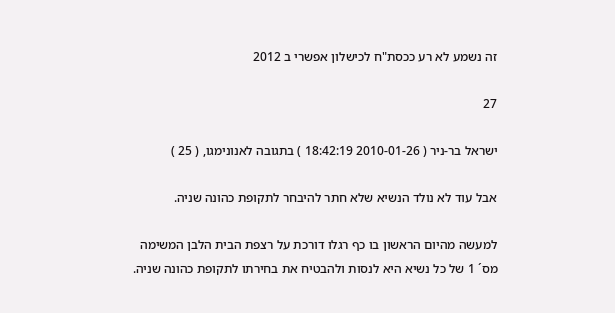זה נשמע לא רע ככסת"ח לכישלון אפשרי ב 2012

27

ישראל בר-ניר ( 2010-01-26 18:42:19 ) בתגובה לאנונימגו, ( 25 )

אבל עוד לא נולד הנשיא שלא חתר להיבחר לתקופת כהונה שניה.

למעשה מהיום הראשון בו כף רגלו דורכת על רצפת הבית הלבן המשימה
מס´ 1 של כל נשיא היא לנסות ולהבטיח את בחירתו לתקופת כהונה שניה.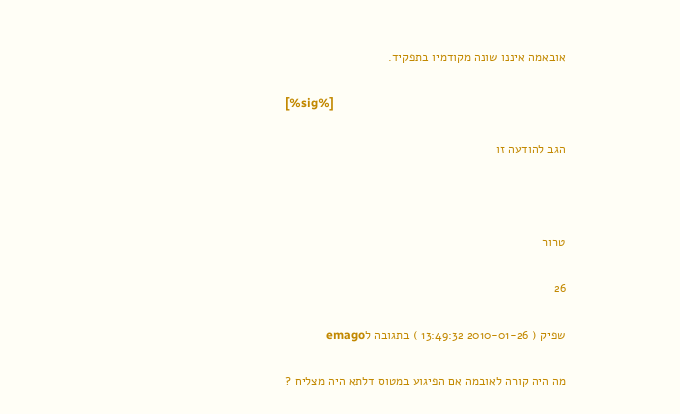אובאמה איננו שונה מקודמיו בתפקיד.

[%sig%]

הגב להודעה זו



טרור

26

שפיק ( 2010-01-26 13:49:32 ) בתגובה לemago

מה היה קורה לאובמה אם הפיגוע במטוס דלתא היה מצליח ?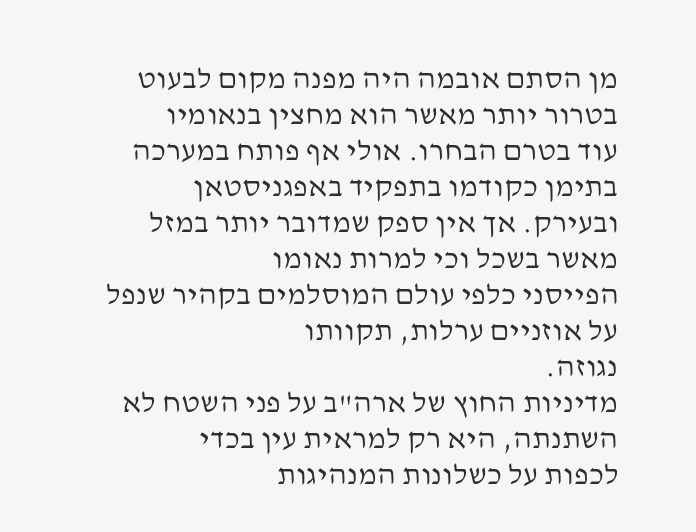מן הסתם אובמה היה מפנה מקום לבעוט בטרור יותר מאשר הוא מחצין בנאומיו
עוד בטרם הבחרו. אולי אף פותח במערכה בתימן כקודמו בתפקיד באפגניסטאן
ובעירק. אך אין ספק שמדובר יותר במזל מאשר בשכל וכי למרות נאומו
הפייסני כלפי עולם המוסלמים בקהיר שנפל על אוזניים ערלות, תקוותו
נגוזה.
מדיניות החוץ של ארה"ב על פני השטח לא השתנתה, היא רק למראית עין בכדי
לכפות על כשלונות המנהיגות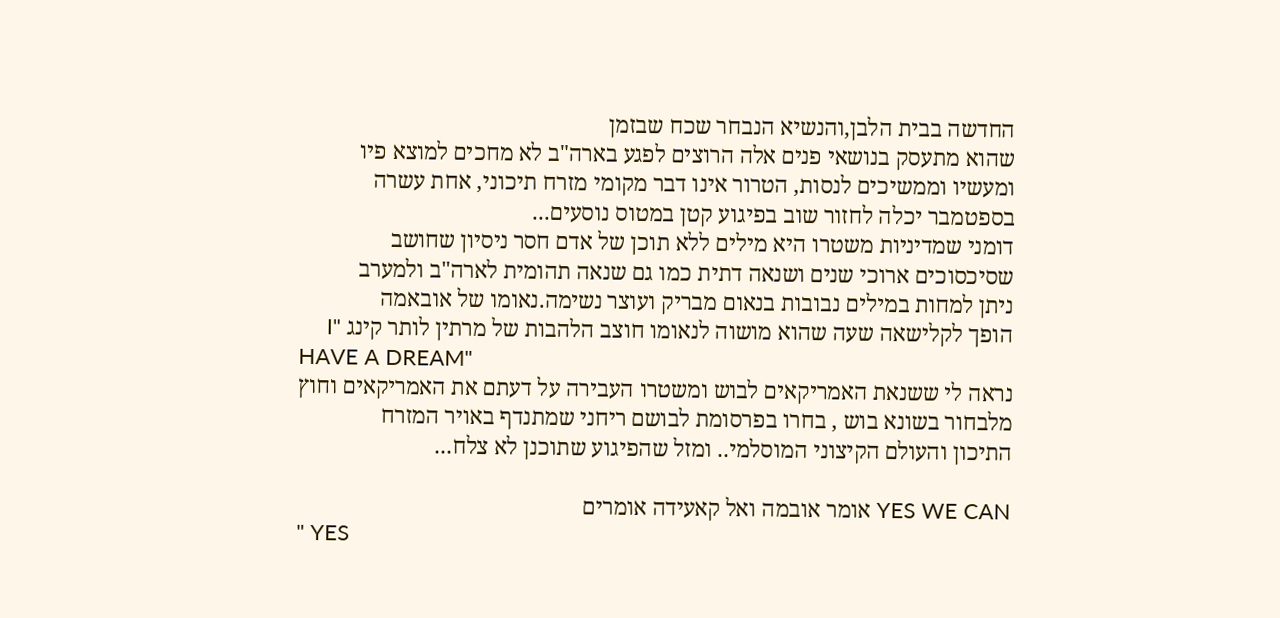החדשה בבית הלבן,והנשיא הנבחר שכח שבזמן
שהוא מתעסק בנושאי פנים אלה הרוצים לפגע בארה"ב לא מחכים למוצא פיו
ומעשיו וממשיכים לנסות, הטרור אינו דבר מקומי מזרח תיכוני, אחת עשרה
בספטמבר יכלה לחזור שוב בפיגוע קטן במטוס נוסעים...
דומני שמדיניות משטרו היא מילים ללא תוכן של אדם חסר ניסיון שחושב
שסיכסוכים ארוכי שנים ושנאה דתית כמו גם שנאה תהומית לארה"ב ולמערב
ניתן למחות במילים נבובות בנאום מבריק ועוצר נשימה.נאומו של אובאמה
הופך לקלישאה שעה שהוא מושוה לנאומו חוצב הלהבות של מרתין לותר קינג "I
HAVE A DREAM"
נראה לי ששנאת האמריקאים לבוש ומשטרו העבירה על דעתם את האמריקאים וחוץ
מלבחור בשונא בוש , בחרו בפרסומת לבושם ריחני שמתנדף באויר המזרח
התיכון והעולם הקיצוני המוסלמי.. ומזל שהפיגוע שתוכנן לא צלח...

YES WE CAN אומר אובמה ואל קאעידה אומרים
" YES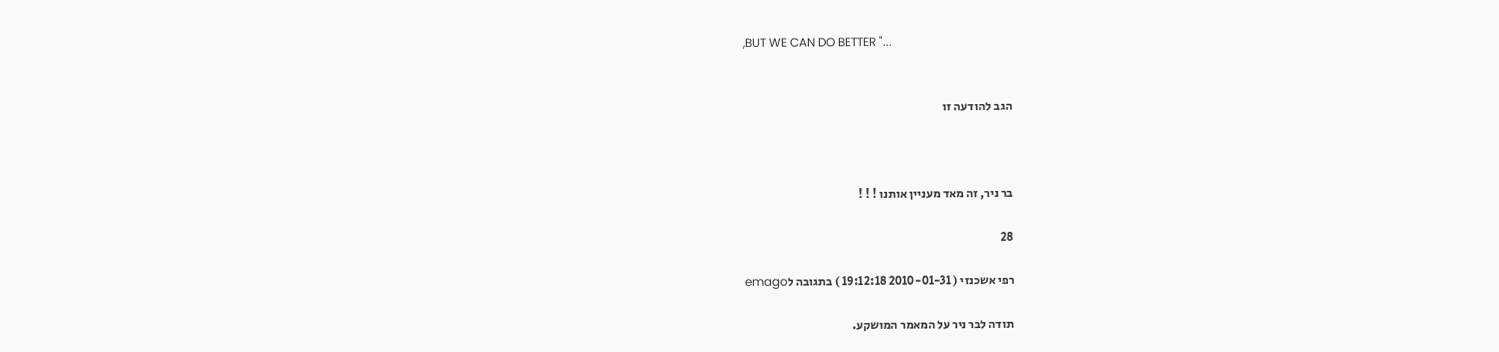,BUT WE CAN DO BETTER "...


הגב להודעה זו



בר ניר, זה מאד מעניין אותנו ! ! !

28

רפי אשכנזי ( 2010-01-31 19:12:18 ) בתגובה לemago

תודה לבר ניר על המאמר המושקע.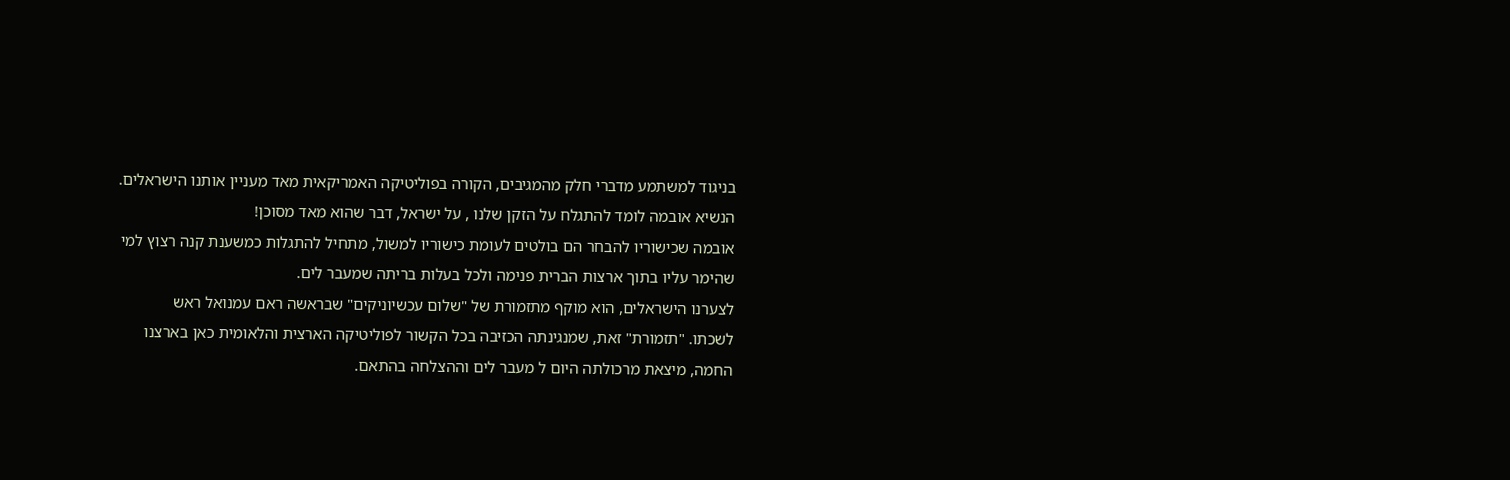בניגוד למשתמע מדברי חלק מהמגיבים, הקורה בפוליטיקה האמריקאית מאד מעניין אותנו הישראלים.
הנשיא אובמה לומד להתגלח על הזקן שלנו , על ישראל, דבר שהוא מאד מסוכן!
אובמה שכישוריו להבחר הם בולטים לעומת כישוריו למשול, מתחיל להתגלות כמשענת קנה רצוץ למי
שהימר עליו בתוך ארצות הברית פנימה ולכל בעלות בריתה שמעבר לים.
לצערנו הישראלים, הוא מוקף מתזמורת של "שלום עכשיוניקים" שבראשה ראם עמנואל ראש
לשכתו. "תזמורת" זאת, שמנגינתה הכזיבה בכל הקשור לפוליטיקה הארצית והלאומית כאן בארצנו
החמה, מיצאת מרכולתה היום ל מעבר לים וההצלחה בהתאם.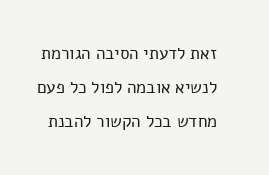זאת לדעתי הסיבה הגורמת לנשיא אובמה לפול כל פעם מחדש בכל הקשור להבנת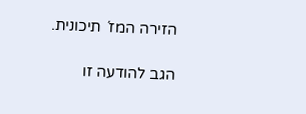הזירה המז´ תיכונית.

הגב להודעה זו